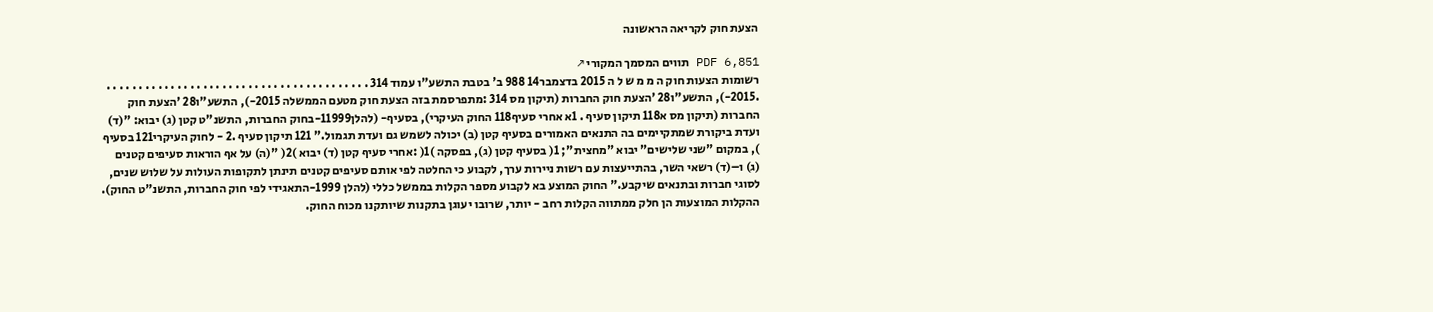הצעת חוק לקריאה הראשונה

PDF 6,851 תווים המסמך המקורי ↗
רשומות הצעות חוק ה מ מ ש ל ה 2015 בדצמבר14 988 ב' בטבת התשע"ו עמוד 314 . . . . . . . . . . . . . . . . . . . . . . . . . . . . . . . . . . . . . . . . . .2015-), התשע"ו28 'הצעת חוק החברות (תיקון מס 314 :מתפרסמת בזה הצעת חוק מטעם הממשלה 2015-), התשע"ו28 'הצעת חוק החברות (תיקון מס א118 תיקון סעיף . 1א אחרי סעיף118 החוק העיקרי), בסעיף- (להלן11999-בחוק החברות, התשנ"ט קטן (ג) יבוא: "(ד) ועדת ביקורת שמתקיימים בה התנאים האמורים בסעיף קטן (ב) יכולה לשמש גם ועדת תגמול." 121 תיקון סעיף .2 - לחוק העיקרי121 בסעיף ), במקום "שני שלישים" יבוא "מחצית"; 1( בסעיף קטן (ג), בפסקה )1( :אחרי סעיף קטן (ד) יבוא )2( "(ה) על אף הוראות סעיפים קטנים (ג) ו–(ד) רשאי השר, בהתייעצות עם רשות ניירות ערך, לקבוע כי החלטה לפי אותם סעיפים קטנים תינתן לתקופות העולות על שלוש שנים, לסוגי חברות ובתנאים שיקבע." החוק המוצע בא לקבוע מספר הקלות בממשל כללי (להלן 1999-התאגידי לפי חוק החברות, התשנ"ט החוק). ההקלות המוצעות הן חלק ממתווה הקלות רחב - יותר, שרובו יעוגן בתקנות שיותקנו מכוח החוק.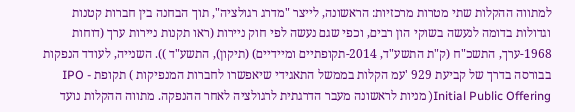למתווה ההקלות שתי מטרות מרכזיות: הראשונה, לייצר "מדרג רגולציה", תוך הבחנה בין חברות קטנות וגדולות בדומה לנעשה בשוקי הון רבים, וכפי שגם נעשה לפי חוק ניירות (ראו תקנות ניירות ערך (דוחות 1968-ערך, התשכ"ח (ק"ת התשע"ד, 2014-תקופתיים ומיידיים) (תיקון), התשע"ד )). השנייה, לעודד הנפקות בבורסה בדרך של קביעת 929 'עמ הקלות בממשל התאגידי שיאפשרו לחברות המנפיקות ) תקופת IPO - Initial Public Offering( מניות לראשונה מעבר הדרגתית לרגולציה לאחר ההנפקה. מתווה ההקלות נועד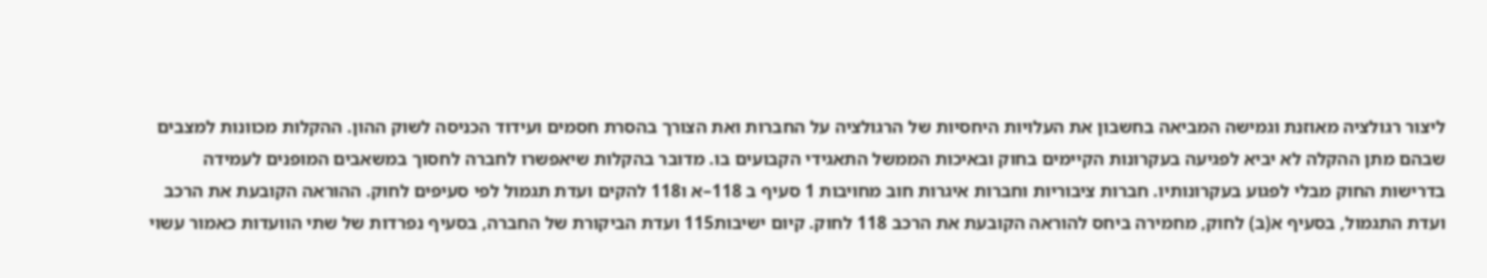ליצור רגולציה מאוזנת וגמישה המביאה בחשבון את העלויות היחסיות של הרגולציה על החברות ואת הצורך בהסרת חסמים ועידוד הכניסה לשוק ההון. ההקלות מכוונות למצבים שבהם מתן ההקלה לא יביא לפגיעה בעקרונות הקיימים בחוק ובאיכות הממשל התאגידי הקבועים בו. מדובר בהקלות שיאפשרו לחברה לחסוך במשאבים המופנים לעמידה בדרישות החוק מבלי לפגוע בעקרונותיו. חברות ציבוריות וחברות איגרות חוב מחויבות 1 סעיף ב 118–א ו118 להקים ועדת תגמול לפי סעיפים לחוק. ההוראה הקובעת את הרכב ועדת התגמול, בסעיף א(ב) לחוק, מחמירה ביחס להוראה הקובעת את הרכב 118 לחוק. קיום ישיבות115 ועדת הביקורת של החברה, בסעיף נפרדות של שתי הוועדות כאמור עשוי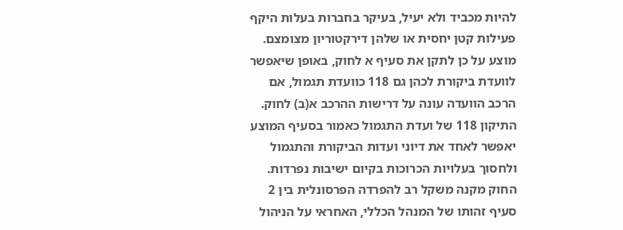להיות מכביד ולא יעיל, בעיקר בחברות בעלות היקף פעילות קטן יחסית או שלהן דירקטוריון מצומצם. מוצע על כן לתקן את סעיף א לחוק, באופן שיאפשר לוועדת ביקורת לכהן גם 118 כוועדת תגמול, אם הרכב הוועדה עונה על דרישות ההרכב א(ב) לחוק. התיקון 118 של ועדת התגמול כאמור בסעיף המוצע יאפשר לאחד את דיוני ועדות הביקורת והתגמול ולחסוך בעלויות הכרוכות בקיום ישיבות נפרדות. החוק מקנה משקל רב להפרדה הפרסונלית בין 2 סעיף זהותו של המנהל הכללי, האחראי על הניהול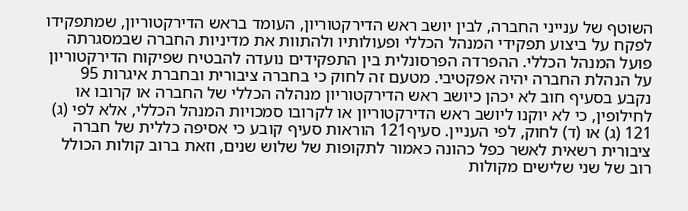השוטף של ענייני החברה, לבין יושב ראש הדירקטוריון, העומד בראש הדירקטוריון, שמתפקידו לפקח על ביצוע תפקידי המנהל הכללי ופעולותיו ולהתוות את מדיניות החברה שבמסגרתה פועל המנהל הכללי. ההפרדה הפרסונלית בין התפקידים נועדה להבטיח שפיקוח הדירקטוריון על הנהלת החברה יהיה אפקטיבי. מטעם זה לחוק כי בחברה ציבורית ובחברת איגרות 95 נקבע בסעיף חוב לא יכהן כיושב ראש הדירקטוריון מנהלה הכללי של החברה או קרובו או לחילופין, כי לא יוקנו ליושב ראש הדירקטוריון או לקרובו סמכויות המנהל הכללי, אלא לפי (ג) 121 (ג) או (ד) לחוק, לפי העניין. סעיף121 הוראות סעיף קובע כי אסיפה כללית של חברה ציבורית רשאית לאשר כפל כהונה כאמור לתקופות של שלוש שנים, וזאת ברוב קולות הכולל רוב של שני שלישים מקולות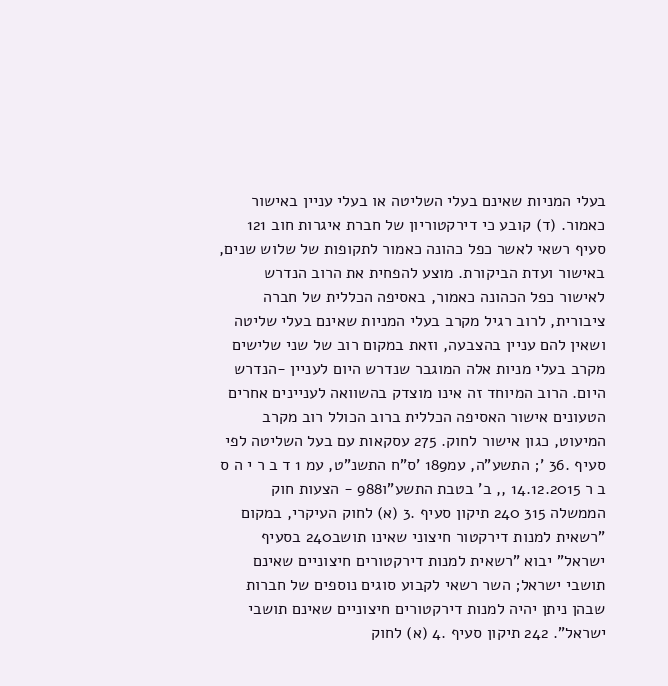בעלי המניות שאינם בעלי השליטה או בעלי עניין באישור כאמור. (ד) קובע כי דירקטוריון של חברת איגרות חוב 121 סעיף רשאי לאשר כפל כהונה כאמור לתקופות של שלוש שנים, באישור ועדת הביקורת. מוצע להפחית את הרוב הנדרש לאישור כפל הכהונה כאמור, באסיפה הכללית של חברה ציבורית, לרוב רגיל מקרב בעלי המניות שאינם בעלי שליטה ושאין להם עניין בהצבעה, וזאת במקום רוב של שני שלישים מקרב בעלי מניות אלה המוגבר שנדרש היום לעניין -הנדרש היום. הרוב המיוחד זה אינו מוצדק בהשוואה לעניינים אחרים הטעונים אישור האסיפה הכללית ברוב הכולל רוב מקרב המיעוט, כגון אישור לחוק. 275 עסקאות עם בעל השליטה לפי סעיף .36 '; התשע"ה, עמ189 'ס"ח התשנ"ט, עמ 1 ד ב ר י ה ס ב ר 14.12.2015 ,, ב' בטבת התשע"ו988 - הצעות חוק הממשלה 315 240 תיקון סעיף .3 (א) לחוק העיקרי, במקום "רשאית למנות דירקטור חיצוני שאינו תושב240 בסעיף ישראל" יבוא "רשאית למנות דירקטורים חיצוניים שאינם תושבי ישראל; השר רשאי לקבוע סוגים נוספים של חברות שבהן ניתן יהיה למנות דירקטורים חיצוניים שאינם תושבי ישראל". 242 תיקון סעיף .4 (א) לחוק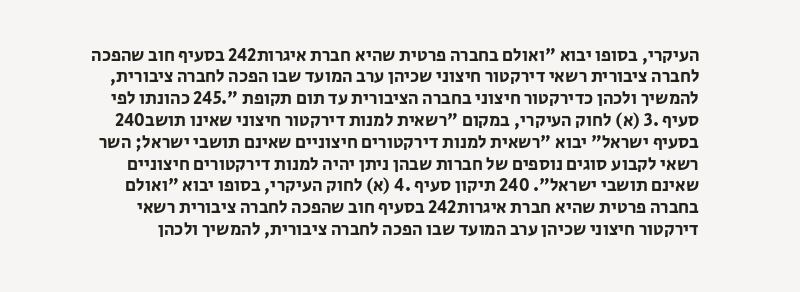העיקרי, בסופו יבוא "ואולם בחברה פרטית שהיא חברת איגרות242 בסעיף חוב שהפכה לחברה ציבורית רשאי דירקטור חיצוני שכיהן ערב המועד שבו הפכה לחברה ציבורית, להמשיך ולכהן כדירקטור חיצוני בחברה הציבורית עד תום תקופת ".245 כהונתו לפי סעיף .3 (א) לחוק העיקרי, במקום "רשאית למנות דירקטור חיצוני שאינו תושב240 בסעיף ישראל" יבוא "רשאית למנות דירקטורים חיצוניים שאינם תושבי ישראל; השר רשאי לקבוע סוגים נוספים של חברות שבהן ניתן יהיה למנות דירקטורים חיצוניים שאינם תושבי ישראל". 240 תיקון סעיף .4 (א) לחוק העיקרי, בסופו יבוא "ואולם בחברה פרטית שהיא חברת איגרות242 בסעיף חוב שהפכה לחברה ציבורית רשאי דירקטור חיצוני שכיהן ערב המועד שבו הפכה לחברה ציבורית, להמשיך ולכהן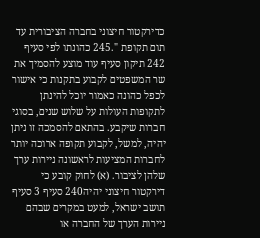כדירקטור חיצוני בחברה הציבורית עד תום תקופת ".245 כהונתו לפי סעיף 242 תיקון סעיף עוד מוצע להסמיך את שר המשפטים לקבוע בתקנות כי אישור לכפל כהונה כאמור יוכל להינתן לתקופות העולות על שלוש שנים, בסוגי חברות שיקבע. בהתאם להסמכה זו ניתן יהיה, למשל, לקבוע תקופה ארוכה יותר לחברות המציעות לראשונה ניירות ערך שלהן לציבור. (א) לחוק קובע כי דירקטור חיצוני יהיה240 סעיף 3 סעיף תושב ישראל, למעט במקרים שבהם ניירות הערך של החברה או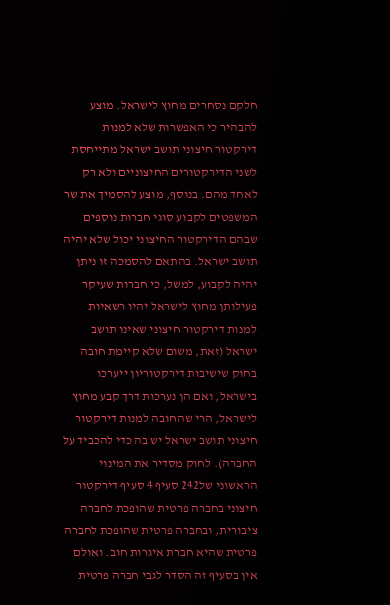חלקם נסחרים מחוץ לישראל. מוצע להבהיר כי האפשרות שלא למנות דירקטור חיצוני תושב ישראל מתייחסת לשני הדירקטורים החיצוניים ולא רק לאחד מהם. בנוסף, מוצע להסמיך את שר המשפטים לקבוע סוגי חברות נוספים שבהם הדירקטור החיצוני יכול שלא יהיה תושב ישראל. בהתאם להסמכה זו ניתן יהיה לקבוע, למשל, כי חברות שעיקר פעילותן מחוץ לישראל יהיו רשאיות למנות דירקטור חיצוני שאינו תושב ישראל (זאת, משום שלא קיימת חובה בחוק שישיבות דירקטוריון ייערכו בישראל, ואם הן נערכות דרך קבע מחוץ לישראל, הרי שהחובה למנות דירקטור חיצוני תושב ישראל יש בה כדי להכביד על החברה). לחוק מסדיר את המינוי הראשוני של242 סעיף 4 סעיף דירקטור חיצוני בחברה פרטית שהופכת לחברה ציבורית, ובחברה פרטית שהופכת לחברה פרטית שהיא חברת איגרות חוב. ואולם אין בסעיף זה הסדר לגבי חברה פרטית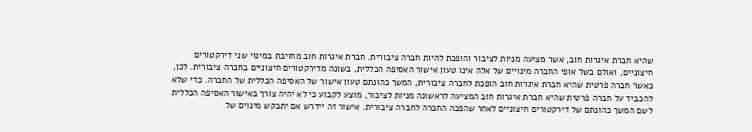שהיא חברת איגרות חוב, אשר מציעה מניות לציבור והופכת להיות חברה ציבורית. חברת איגרות חוב מחויבת במינוי שני דירקטורים חיצוניים, ואולם בשל אופי החברה מינויים של אלה אינו טעון אישור האסיפה הכללית, בשונה מדירקטורים חיצוניים בחברה ציבורית. לכן, כאשר חברה פרטית שהיא חברת איגרות חוב הופכת לחברה ציבורית, המשך כהונתם טעון אישור של האסיפה הכללית של החברה. כדי שלא להכביד על חברה פרטית שהיא חברת איגרות חוב המציעה לראשונה מניות לציבור, מוצע לקבוע כי לא יהיה צורך באישור האסיפה הכללית לשם המשך כהונתם של דירקטורים חיצוניים לאחר שהפכה החברה לחברה ציבורית. אישור זה יידרש אם יתבקש מינוים של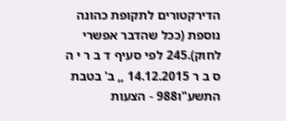הדירקטורים לתקופת כהונה נוספת (ככל שהדבר אפשרי לחוק).245 לפי סעיף ד ב ר י ה ס ב ר 14.12.2015 ,, ב' בטבת התשע"ו988 - הצעות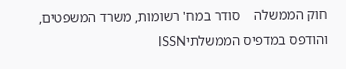חוק הממשלה    סודר במח' רשומות, משרד המשפטים, והודפס במדפיס הממשלתיISSN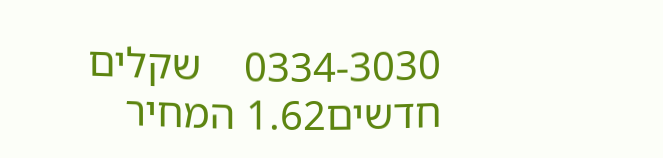0334-3030    שקלים חדשים1.62 המחיר